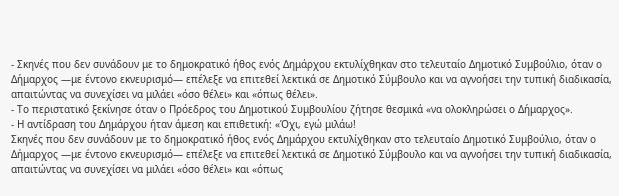- Σκηνές που δεν συνάδουν με το δημοκρατικό ήθος ενός Δημάρχου εκτυλίχθηκαν στο τελευταίο Δημοτικό Συμβούλιο, όταν ο Δήμαρχος —με έντονο εκνευρισμό— επέλεξε να επιτεθεί λεκτικά σε Δημοτικό Σύμβουλο και να αγνοήσει την τυπική διαδικασία, απαιτώντας να συνεχίσει να μιλάει «όσο θέλει» και «όπως θέλει».
- Το περιστατικό ξεκίνησε όταν ο Πρόεδρος του Δημοτικού Συμβουλίου ζήτησε θεσμικά «να ολοκληρώσει ο Δήμαρχος».
- Η αντίδραση του Δημάρχου ήταν άμεση και επιθετική: «Όχι, εγώ μιλάω!
Σκηνές που δεν συνάδουν με το δημοκρατικό ήθος ενός Δημάρχου εκτυλίχθηκαν στο τελευταίο Δημοτικό Συμβούλιο, όταν ο Δήμαρχος —με έντονο εκνευρισμό— επέλεξε να επιτεθεί λεκτικά σε Δημοτικό Σύμβουλο και να αγνοήσει την τυπική διαδικασία, απαιτώντας να συνεχίσει να μιλάει «όσο θέλει» και «όπως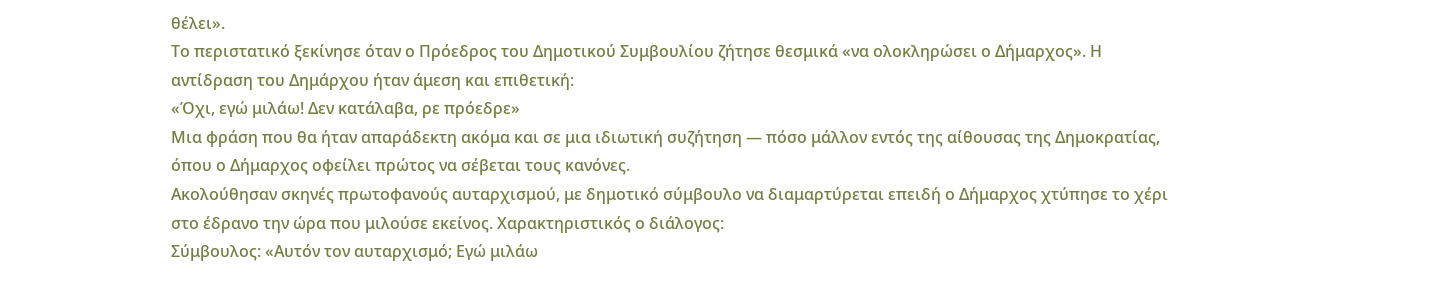θέλει».
Το περιστατικό ξεκίνησε όταν ο Πρόεδρος του Δημοτικού Συμβουλίου ζήτησε θεσμικά «να ολοκληρώσει ο Δήμαρχος». Η αντίδραση του Δημάρχου ήταν άμεση και επιθετική:
«Όχι, εγώ μιλάω! Δεν κατάλαβα, ρε πρόεδρε»
Μια φράση που θα ήταν απαράδεκτη ακόμα και σε μια ιδιωτική συζήτηση ― πόσο μάλλον εντός της αίθουσας της Δημοκρατίας, όπου ο Δήμαρχος οφείλει πρώτος να σέβεται τους κανόνες.
Ακολούθησαν σκηνές πρωτοφανούς αυταρχισμού, με δημοτικό σύμβουλο να διαμαρτύρεται επειδή ο Δήμαρχος χτύπησε το χέρι στο έδρανο την ώρα που μιλούσε εκείνος. Χαρακτηριστικός ο διάλογος:
Σύμβουλος: «Αυτόν τον αυταρχισμό; Εγώ μιλάω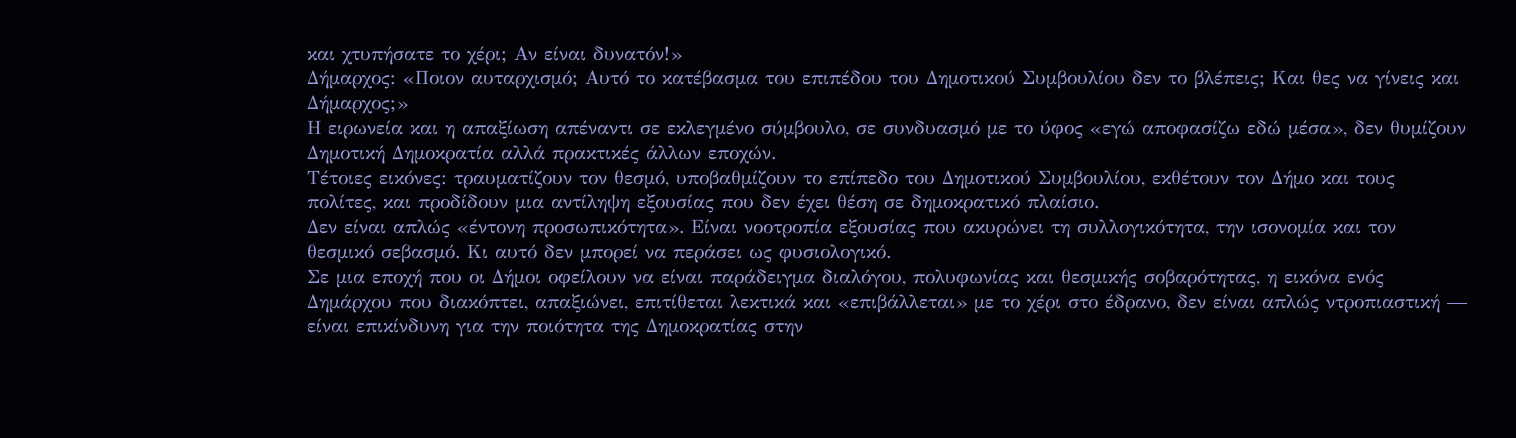και χτυπήσατε το χέρι; Αν είναι δυνατόν!»
Δήμαρχος: «Ποιον αυταρχισμό; Αυτό το κατέβασμα του επιπέδου του Δημοτικού Συμβουλίου δεν το βλέπεις; Και θες να γίνεις και Δήμαρχος;»
Η ειρωνεία και η απαξίωση απέναντι σε εκλεγμένο σύμβουλο, σε συνδυασμό με το ύφος «εγώ αποφασίζω εδώ μέσα», δεν θυμίζουν Δημοτική Δημοκρατία αλλά πρακτικές άλλων εποχών.
Τέτοιες εικόνες: τραυματίζουν τον θεσμό, υποβαθμίζουν το επίπεδο του Δημοτικού Συμβουλίου, εκθέτουν τον Δήμο και τους πολίτες, και προδίδουν μια αντίληψη εξουσίας που δεν έχει θέση σε δημοκρατικό πλαίσιο.
Δεν είναι απλώς «έντονη προσωπικότητα». Είναι νοοτροπία εξουσίας που ακυρώνει τη συλλογικότητα, την ισονομία και τον θεσμικό σεβασμό. Κι αυτό δεν μπορεί να περάσει ως φυσιολογικό.
Σε μια εποχή που οι Δήμοι οφείλουν να είναι παράδειγμα διαλόγου, πολυφωνίας και θεσμικής σοβαρότητας, η εικόνα ενός Δημάρχου που διακόπτει, απαξιώνει, επιτίθεται λεκτικά και «επιβάλλεται» με το χέρι στο έδρανο, δεν είναι απλώς ντροπιαστική — είναι επικίνδυνη για την ποιότητα της Δημοκρατίας στην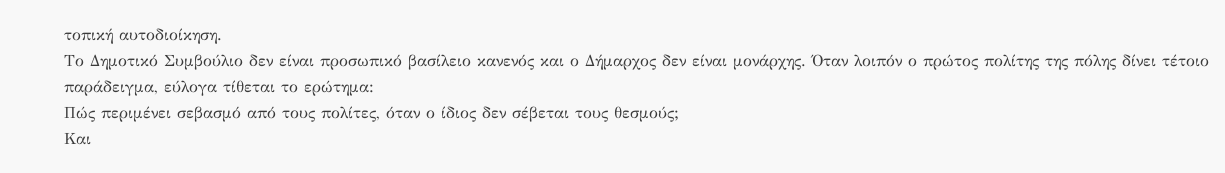τοπική αυτοδιοίκηση.
Το Δημοτικό Συμβούλιο δεν είναι προσωπικό βασίλειο κανενός και ο Δήμαρχος δεν είναι μονάρχης. Όταν λοιπόν ο πρώτος πολίτης της πόλης δίνει τέτοιο παράδειγμα, εύλογα τίθεται το ερώτημα:
Πώς περιμένει σεβασμό από τους πολίτες, όταν ο ίδιος δεν σέβεται τους θεσμούς;
Και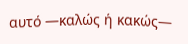αυτό —καλώς ή κακώς—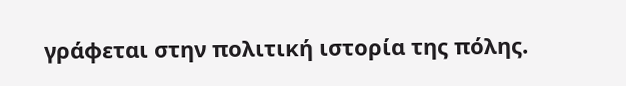γράφεται στην πολιτική ιστορία της πόλης.